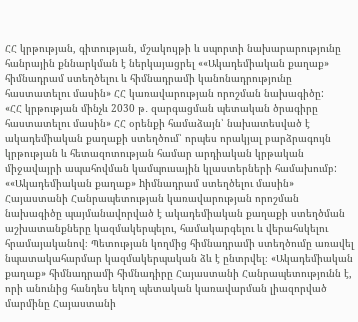ՀՀ կրթության, գիտության, մշակույթի և սպորտի նախարարությունը հանրային քննարկման է ներկայացրել ««Ակադեմիական քաղաք» հիմնադրամ ստեղծելու և հիմնադրամի կանոնադրությունը հաստատելու մասին» ՀՀ կառավարության որոշման նախագիծը:
«ՀՀ կրթության մինչև 2030 թ․ զարգացման պետական ծրագիրը հաստատելու մասին» ՀՀ օրենքի համաձայն՝ նախատեսված է ակադեմիական քաղաքի ստեղծում՝ որպես որակյալ բարձրագույն կրթության և հետազոտության համար արդիական կրթական միջավայրի ապահովման կամպուսային կլաստերների համախումբ:
««Ակադեմիական քաղաք» hիմնադրամ ստեղծելու մասին» Հայաստանի Հանրապետության կառավարության որոշման նախագիծը պայմանավորված է ակադեմիական քաղաքի ստեղծման աշխատանքները կազմակերպելու, համակարգելու և վերահսկելու հրամայականով։ Պետության կողմից հիմնադրամի ստեղծումը առավել նպատակահարմար կազմակերպական ձև է ընտրվել։ «Ակադեմիական քաղաք» հիմնադրամի հիմնադիրը Հայաստանի Հանրապետությունն է, որի անունից հանդես եկող պետական կառավարման լիազորված մարմինը Հայաստանի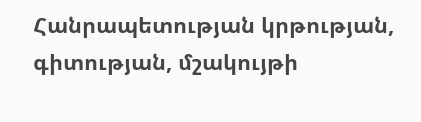Հանրապետության կրթության, գիտության, մշակույթի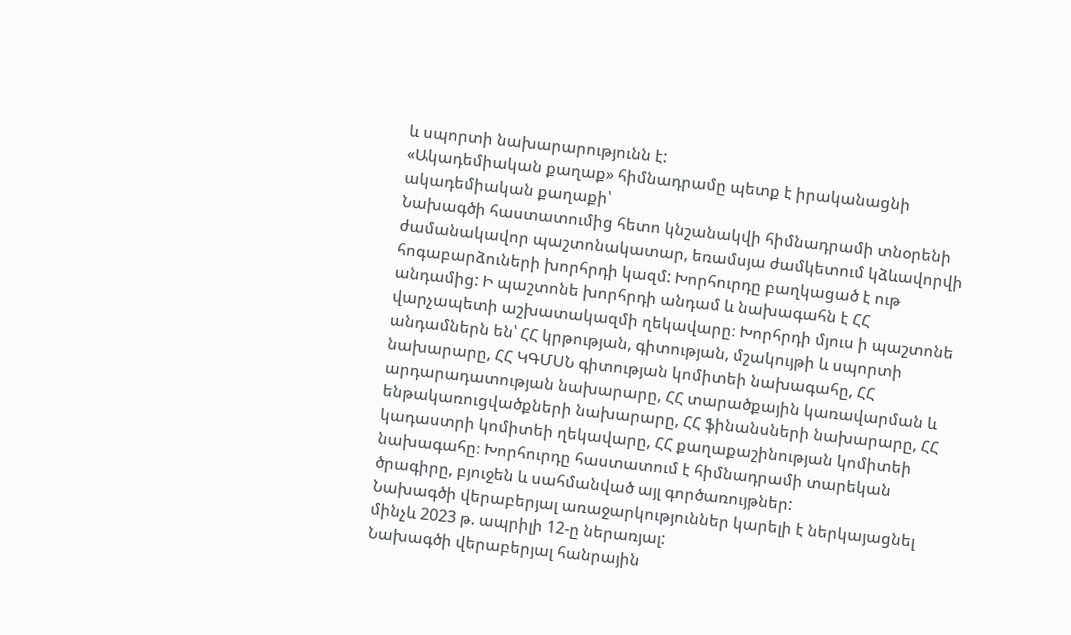և սպորտի նախարարությունն է:
«Ակադեմիական քաղաք» հիմնադրամը պետք է իրականացնի ակադեմիական քաղաքի՝
Նախագծի հաստատումից հետո կնշանակվի հիմնադրամի տնօրենի ժամանակավոր պաշտոնակատար, եռամսյա ժամկետում կձևավորվի հոգաբարձուների խորհրդի կազմ: Խորհուրդը բաղկացած է ութ անդամից: Ի պաշտոնե խորհրդի անդամ և նախագահն է ՀՀ վարչապետի աշխատակազմի ղեկավարը։ Խորհրդի մյուս ի պաշտոնե անդամներն են՝ ՀՀ կրթության, գիտության, մշակույթի և սպորտի նախարարը, ՀՀ ԿԳՄՍՆ գիտության կոմիտեի նախագահը, ՀՀ արդարադատության նախարարը, ՀՀ տարածքային կառավարման և ենթակառուցվածքների նախարարը, ՀՀ ֆինանսների նախարարը, ՀՀ կադաստրի կոմիտեի ղեկավարը, ՀՀ քաղաքաշինության կոմիտեի նախագահը։ Խորհուրդը հաստատում է հիմնադրամի տարեկան ծրագիրը, բյուջեն և սահմանված այլ գործառույթներ:
Նախագծի վերաբերյալ առաջարկություններ կարելի է ներկայացնել մինչև 2023 թ. ապրիլի 12-ը ներառյալ:
Նախագծի վերաբերյալ հանրային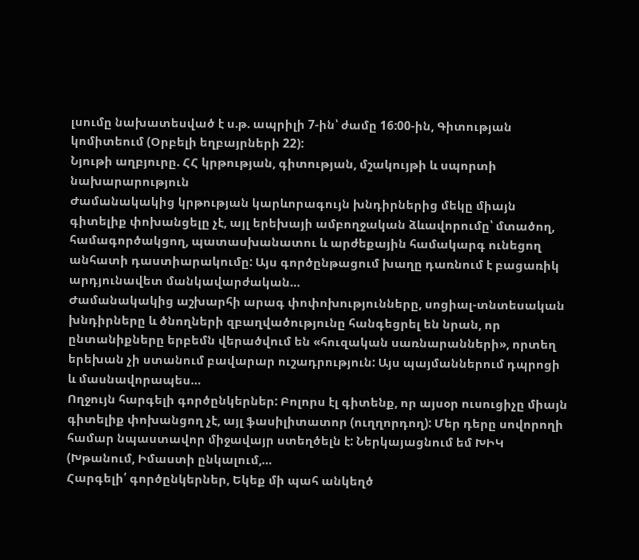լսումը նախատեսված է ս.թ. ապրիլի 7-ին՝ ժամը 16:00-ին, Գիտության կոմիտեում (Օրբելի եղբայրների 22):
Նյութի աղբյուրը. ՀՀ կրթության, գիտության, մշակույթի և սպորտի նախարարություն
Ժամանակակից կրթության կարևորագույն խնդիրներից մեկը միայն գիտելիք փոխանցելը չէ, այլ երեխայի ամբողջական ձևավորումը՝ մտածող, համագործակցող, պատասխանատու և արժեքային համակարգ ունեցող անհատի դաստիարակումը: Այս գործընթացում խաղը դառնում է բացառիկ արդյունավետ մանկավարժական…
Ժամանակակից աշխարհի արագ փոփոխությունները, սոցիալ-տնտեսական խնդիրները և ծնողների զբաղվածությունը հանգեցրել են նրան, որ ընտանիքները երբեմն վերածվում են «հուզական սառնարանների», որտեղ երեխան չի ստանում բավարար ուշադրություն: Այս պայմաններում դպրոցի և մասնավորապես…
Ողջույն հարգելի գործընկերներ: Բոլորս էլ գիտենք, որ այսօր ուսուցիչը միայն գիտելիք փոխանցող չէ, այլ ֆասիլիտատոր (ուղղորդող): Մեր դերը սովորողի համար նպաստավոր միջավայր ստեղծելն է: Ներկայացնում եմ ԽԻԿ (Խթանում, Իմաստի ընկալում,…
Հարգելի՛ գործընկերներ, Եկեք մի պահ անկեղծ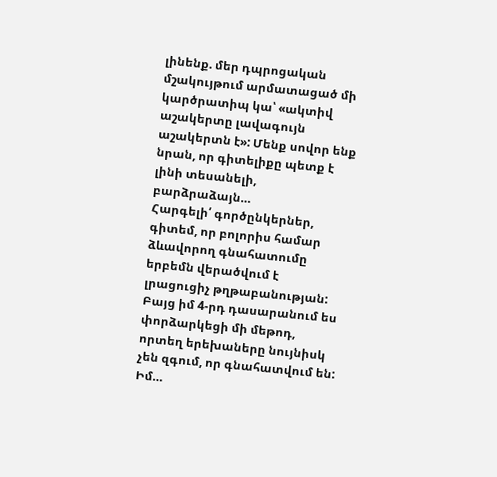լինենք. մեր դպրոցական մշակույթում արմատացած մի կարծրատիպ կա՝ «ակտիվ աշակերտը լավագույն աշակերտն է»: Մենք սովոր ենք նրան, որ գիտելիքը պետք է լինի տեսանելի, բարձրաձայն…
Հարգելի՛ գործընկերներ, գիտեմ, որ բոլորիս համար ձևավորող գնահատումը երբեմն վերածվում է լրացուցիչ թղթաբանության: Բայց իմ 4-րդ դասարանում ես փորձարկեցի մի մեթոդ, որտեղ երեխաները նույնիսկ չեն զգում, որ գնահատվում են: Իմ…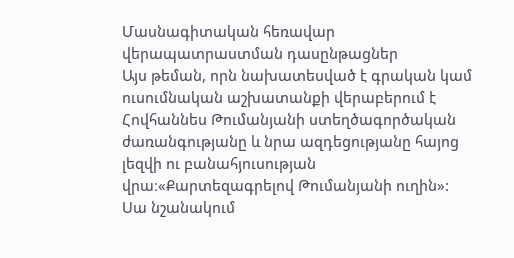Մասնագիտական հեռավար վերապատրաստման դասընթացներ
Այս թեման, որն նախատեսված է գրական կամ ուսումնական աշխատանքի վերաբերում է Հովհաննես Թումանյանի ստեղծագործական ժառանգությանը և նրա ազդեցությանը հայոց լեզվի ու բանահյուսության վրա։«Քարտեզագրելով Թումանյանի ուղին»: Սա նշանակում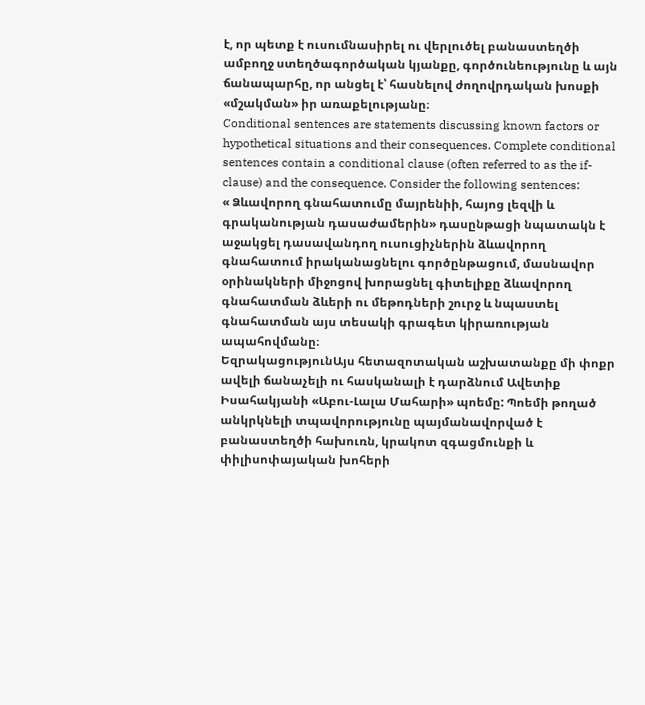է, որ պետք է ուսումնասիրել ու վերլուծել բանաստեղծի ամբողջ ստեղծագործական կյանքը, գործունեությունը և այն ճանապարհը, որ անցել է՝ հասնելով ժողովրդական խոսքի «մշակման» իր առաքելությանը։
Conditional sentences are statements discussing known factors or hypothetical situations and their consequences. Complete conditional sentences contain a conditional clause (often referred to as the if-clause) and the consequence. Consider the following sentences:
« Ձևավորող գնահատումը մայրենիի, հայոց լեզվի և գրականության դասաժամերին» դասընթացի նպատակն է աջակցել դասավանդող ուսուցիչներին ձևավորող գնահատում իրականացնելու գործընթացում, մասնավոր օրինակների միջոցով խորացնել գիտելիքը ձևավորող գնահատման ձևերի ու մեթոդների շուրջ և նպաստել գնահատման այս տեսակի գրագետ կիրառության ապահովմանը։
ԵզրակացությունԱյս հետազոտական աշխատանքը մի փոքր ավելի ճանաչելի ու հասկանալի է դարձնում Ավետիք Իսահակյանի «Աբու-Լալա Մահարի» պոեմը: Պոեմի թողած անկրկնելի տպավորությունը պայմանավորված է բանաստեղծի հախուռն, կրակոտ զգացմունքի և փիլիսոփայական խոհերի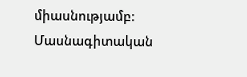միասնությամբ:
Մասնագիտական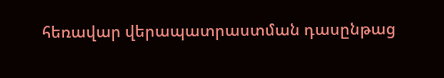հեռավար վերապատրաստման դասընթաց